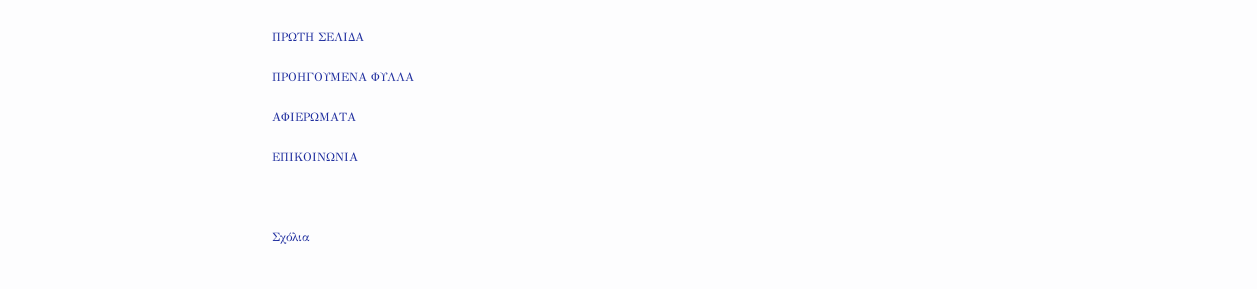ΠΡΩΤΗ ΣΕΛΙΔΑ

ΠΡΟΗΓΟΥΜΕΝΑ ΦΥΛΛΑ

ΑΦΙΕΡΩΜΑΤΑ

ΕΠΙΚΟΙΝΩΝΙΑ



Σχόλια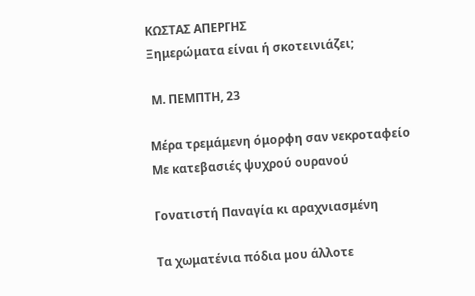KΩΣTAΣ AΠEPΓHΣ
Ξημερώματα είναι ή σκοτεινιάζει;

 Μ. ΠΕΜΠΤΗ, 23

Mέρα τρεμάμενη όμορφη σαν νεκροταφείο
Με κατεβασιές ψυχρού ουρανού

Γονατιστή Παναγία κι αραχνιασμένη

Τα χωματένια πόδια μου άλλοτε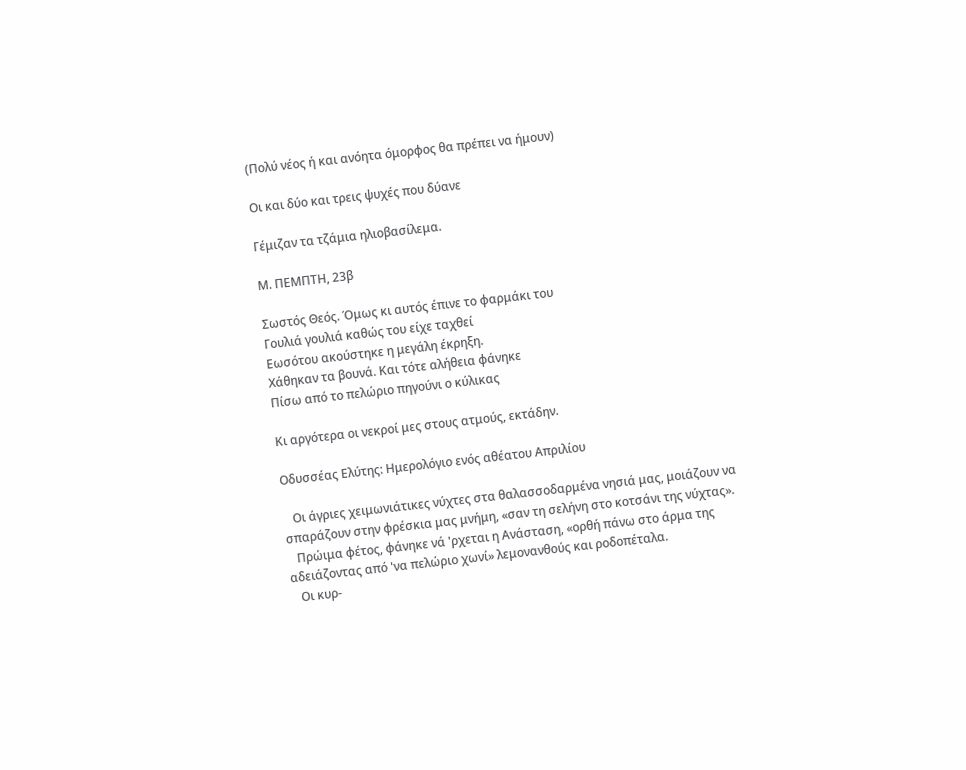(Πολύ νέος ή και ανόητα όμορφος θα πρέπει να ήμουν)

Οι και δύο και τρεις ψυχές που δύανε

Γέμιζαν τα τζάμια ηλιοβασίλεμα.

Μ. ΠΕΜΠΤΗ, 23β

Σωστός Θεός. Όμως κι αυτός έπινε το φαρμάκι του
Γουλιά γουλιά καθώς του είχε ταχθεί
Εωσότου ακούστηκε η μεγάλη έκρηξη.
Χάθηκαν τα βουνά. Και τότε αλήθεια φάνηκε
Πίσω από το πελώριο πηγούνι ο κύλικας

Κι αργότερα οι νεκροί μες στους ατμούς, εκτάδην.

Οδυσσέας Ελύτης: Ημερολόγιο ενός αθέατου Απριλίου

   Οι άγριες χειμωνιάτικες νύχτες στα θαλασσοδαρμένα νησιά μας, μοιάζουν να σπαράζουν στην φρέσκια μας μνήμη, «σαν τη σελήνη στο κοτσάνι της νύχτας».
   Πρώιμα φέτος, φάνηκε νά 'ρχεται η Ανάσταση, «ορθή πάνω στο άρμα της αδειάζοντας από 'να πελώριο χωνί» λεμονανθούς και ροδοπέταλα.
   Οι κυρ-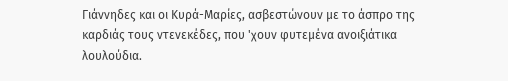Γιάννηδες και οι Κυρά-Μαρίες, ασβεστώνουν με το άσπρο της καρδιάς τους ντενεκέδες, που 'χουν φυτεμένα ανοιξιάτικα λουλούδια.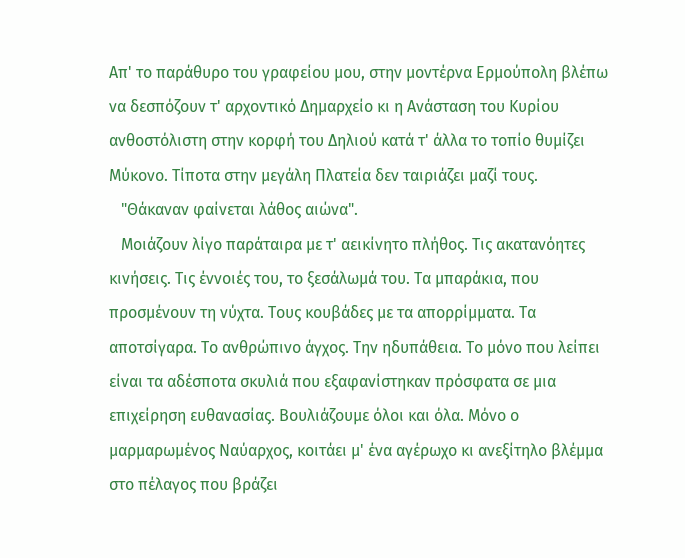Απ' το παράθυρο του γραφείου μου, στην μοντέρνα Ερμούπολη βλέπω να δεσπόζουν τ' αρχοντικό Δημαρχείο κι η Ανάσταση του Κυρίου ανθοστόλιστη στην κορφή του Δηλιού κατά τ' άλλα το τοπίο θυμίζει Μύκονο. Τίποτα στην μεγάλη Πλατεία δεν ταιριάζει μαζί τους.
   "Θάκαναν φαίνεται λάθος αιώνα".
   Μοιάζουν λίγο παράταιρα με τ' αεικίνητο πλήθος. Τις ακατανόητες κινήσεις. Τις έννοιές του, το ξεσάλωμά του. Τα μπαράκια, που προσμένουν τη νύχτα. Τους κουβάδες με τα απορρίμματα. Τα αποτσίγαρα. Το ανθρώπινο άγχος. Την ηδυπάθεια. Το μόνο που λείπει είναι τα αδέσποτα σκυλιά που εξαφανίστηκαν πρόσφατα σε μια επιχείρηση ευθανασίας. Βουλιάζουμε όλοι και όλα. Μόνο ο μαρμαρωμένος Ναύαρχος, κοιτάει μ' ένα αγέρωχο κι ανεξίτηλο βλέμμα στο πέλαγος που βράζει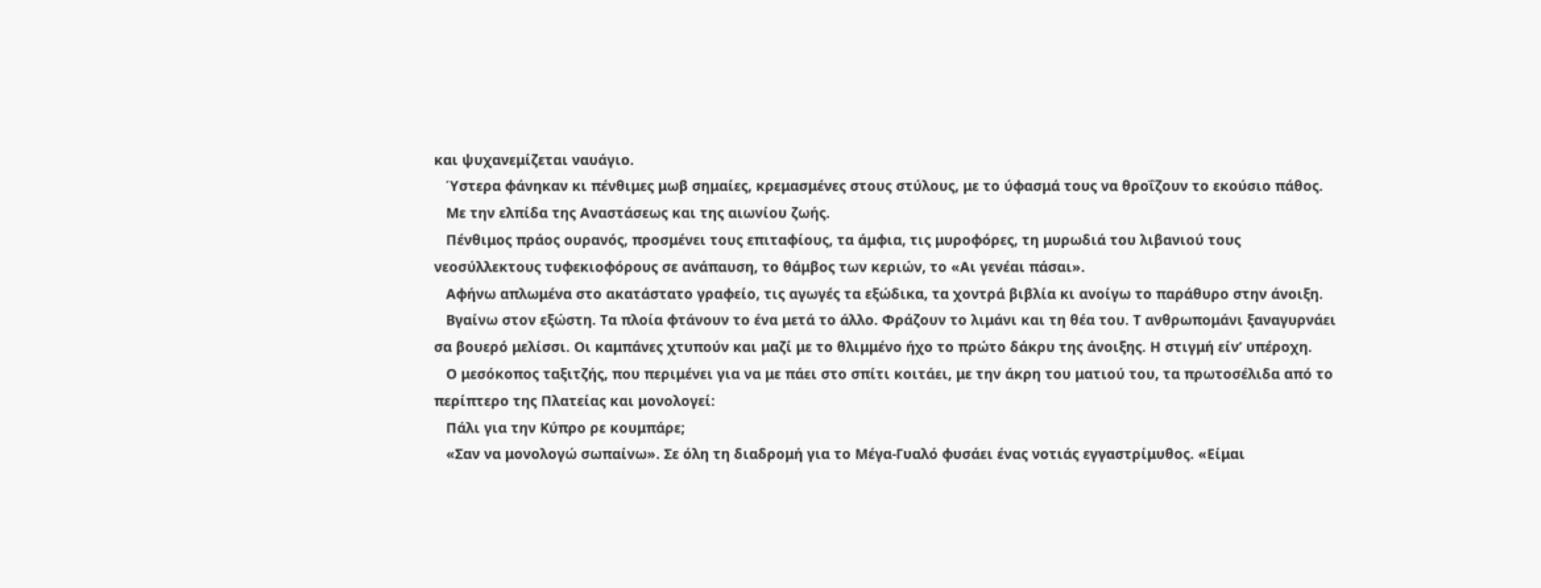και ψυχανεμίζεται ναυάγιο.
   Ύστερα φάνηκαν κι πένθιμες μωβ σημαίες, κρεμασμένες στους στύλους, με το ύφασμά τους να θροΐζουν το εκούσιο πάθος.
   Με την ελπίδα της Αναστάσεως και της αιωνίου ζωής.
   Πένθιμος πράος ουρανός, προσμένει τους επιταφίους, τα άμφια, τις μυροφόρες, τη μυρωδιά του λιβανιού τους νεοσύλλεκτους τυφεκιοφόρους σε ανάπαυση, το θάμβος των κεριών, το «Αι γενέαι πάσαι».
   Αφήνω απλωμένα στο ακατάστατο γραφείο, τις αγωγές τα εξώδικα, τα χοντρά βιβλία κι ανοίγω το παράθυρο στην άνοιξη.
   Βγαίνω στον εξώστη. Τα πλοία φτάνουν το ένα μετά το άλλο. Φράζουν το λιμάνι και τη θέα του. Τ ανθρωπομάνι ξαναγυρνάει σα βουερό μελίσσι. Οι καμπάνες χτυπούν και μαζί με το θλιμμένο ήχο το πρώτο δάκρυ της άνοιξης. Η στιγμή είνʼ υπέροχη.
   Ο μεσόκοπος ταξιτζής, που περιμένει για να με πάει στο σπίτι κοιτάει, με την άκρη του ματιού του, τα πρωτοσέλιδα από το περίπτερο της Πλατείας και μονολογεί:
   Πάλι για την Κύπρο ρε κουμπάρε;
   «Σαν να μονολογώ σωπαίνω». Σε όλη τη διαδρομή για το Μέγα-Γυαλό φυσάει ένας νοτιάς εγγαστρίμυθος. «Είμαι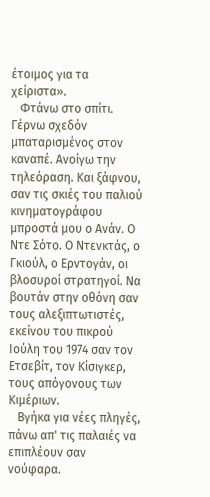έτοιμος για τα χείριστα».
   Φτάνω στο σπίτι. Γέρνω σχεδόν μπαταρισμένος στον καναπέ. Ανοίγω την τηλεόραση. Και ξάφνου, σαν τις σκιές του παλιού κινηματογράφου μπροστά μου ο Ανάν. O Nτε Σότο. Ο Ντενκτάς, ο Γκιούλ, ο Ερντογάν, οι βλοσυροί στρατηγοί. Να βουτάν στην οθόνη σαν τους αλεξιπτωτιστές, εκείνου του πικρού Ιούλη του 1974 σαν τον Ετσεβίτ, τον Κίσιγκερ, τους απόγονους των Κιμέριων.
   Βγήκα για νέες πληγές, πάνω απ' τις παλαιές να επιπλέουν σαν νούφαρα.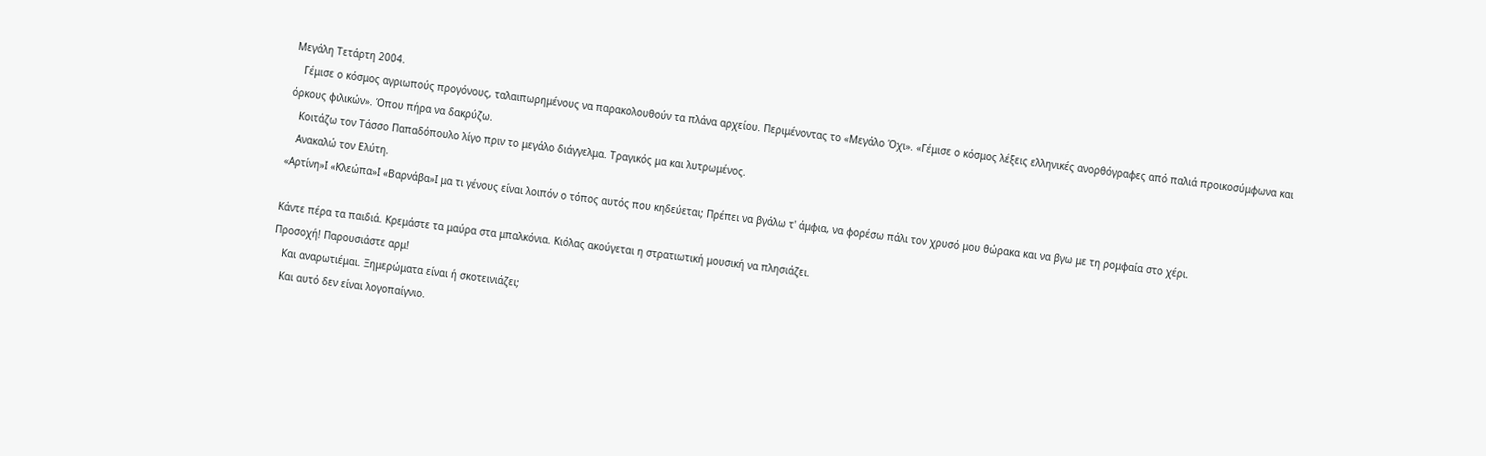Μεγάλη Τετάρτη 2004.
   Γέμισε ο κόσμος αγριωπούς προγόνους, ταλαιπωρημένους να παρακολουθούν τα πλάνα αρχείου. Περιμένοντας το «Μεγάλο Όχι». «Γέμισε ο κόσμος λέξεις ελληνικές ανορθόγραφες από παλιά προικοσύμφωνα και όρκους φιλικών». Όπου πήρα να δακρύζω.
   Κοιτάζω τον Τάσσο Παπαδόπουλο λίγο πριν το μεγάλο διάγγελμα. Τραγικός μα και λυτρωμένος.
   Ανακαλώ τον Ελύτη.
«Αρτίνη»Ι «Κλεώπα»Ι «Βαρνάβα»Ι μα τι γένους είναι λοιπόν ο τόπος αυτός που κηδεύεται; Πρέπει να βγάλω τ' άμφια, να φορέσω πάλι τον χρυσό μου θώρακα και να βγω με τη ρομφαία στο χέρι.

Κάντε πέρα τα παιδιά. Κρεμάστε τα μαύρα στα μπαλκόνια. Κιόλας ακούγεται η στρατιωτική μουσική να πλησιάζει.
Προσοχή! Παρουσιάστε αρμ!
   Και αναρωτιέμαι. Ξημερώματα είναι ή σκοτεινιάζει;
   Και αυτό δεν είναι λογοπαίγνιο.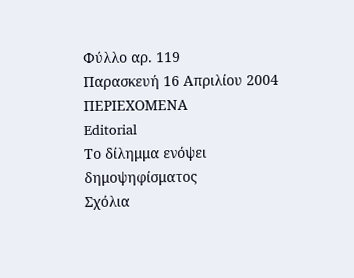Φύλλο αρ. 119
Παρασκευή 16 Απριλίου 2004
ΠΕΡΙΕΧΟΜΕΝΑ
Editorial
Το δίλημμα ενόψει δημοψηφίσματος
Σχόλια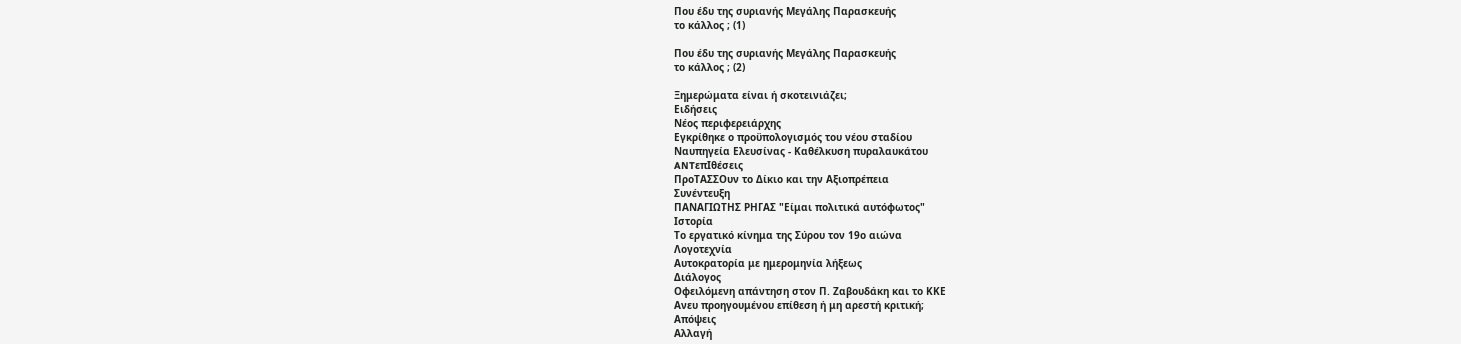Που έδυ της συριανής Μεγάλης Παρασκευής
το κάλλος ; (1)

Που έδυ της συριανής Μεγάλης Παρασκευής
το κάλλος ; (2)

Ξημερώματα είναι ή σκοτεινιάζει;
Ειδήσεις
Νέος περιφερειάρχης
Εγκρίθηκε ο προϋπολογισμός του νέου σταδίου
Ναυπηγεία Ελευσίνας - Καθέλκυση πυραλαυκάτου
ANTεπIθέσεις
ΠροΤΑΣΣΟυν το Δίκιο και την Αξιοπρέπεια
Συνέντευξη
ΠΑΝΑΓΙΩΤΗΣ ΡΗΓΑΣ "Είμαι πολιτικά αυτόφωτος"
Ιστορία
Το εργατικό κίνημα της Σύρου τον 19ο αιώνα
Λογοτεχνία
Αυτοκρατορία με ημερομηνία λήξεως
Διάλογος
Οφειλόμενη απάντηση στον Π. Ζαβουδάκη και το ΚΚΕ
Ανευ προηγουμένου επίθεση ή μη αρεστή κριτική;
Απόψεις
Αλλαγή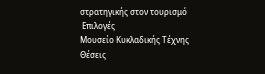στρατηγικής στον τουρισμό
 Επιλογές
Μουσείο Κυκλαδικής Τέχνης
Θέσεις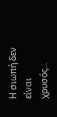Η σιωπή δεν είναι χρυσός...